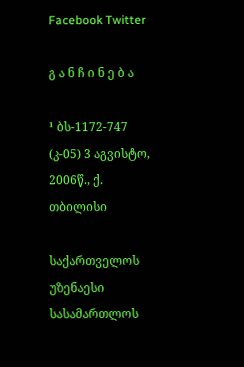Facebook Twitter

გ ა ნ ჩ ი ნ ე ბ ა

¹ ბს-1172-747 (კ-05) 3 აგვისტო, 2006წ., ქ. თბილისი

საქართველოს უზენაესი სასამართლოს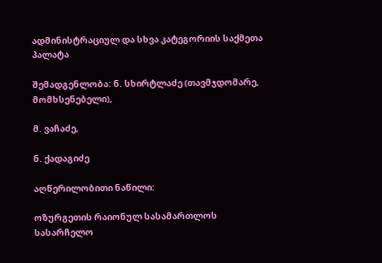ადმინისტრაციულ და სხვა კატეგორიის საქმეთა პალატა

შემადგენლობა: ნ. სხირტლაძე (თავმჯდომარე, მომხსენებელი),

მ. ვაჩაძე,

ნ. ქადაგიძე

აღწერილობითი ნაწილი:

ოზურგეთის რაიონულ სასამართლოს სასარჩელო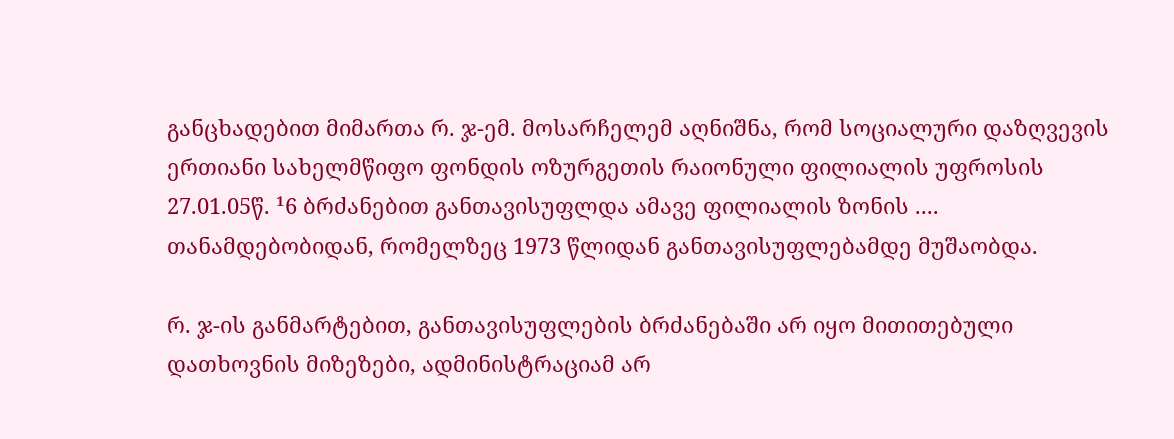განცხადებით მიმართა რ. ჯ-ემ. მოსარჩელემ აღნიშნა, რომ სოციალური დაზღვევის ერთიანი სახელმწიფო ფონდის ოზურგეთის რაიონული ფილიალის უფროსის 27.01.05წ. ¹6 ბრძანებით განთავისუფლდა ამავე ფილიალის ზონის .... თანამდებობიდან, რომელზეც 1973 წლიდან განთავისუფლებამდე მუშაობდა.

რ. ჯ-ის განმარტებით, განთავისუფლების ბრძანებაში არ იყო მითითებული დათხოვნის მიზეზები, ადმინისტრაციამ არ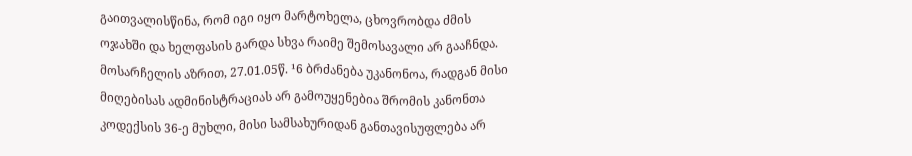გაითვალისწინა, რომ იგი იყო მარტოხელა, ცხოვრობდა ძმის ოჯახში და ხელფასის გარდა სხვა რაიმე შემოსავალი არ გააჩნდა. მოსარჩელის აზრით, 27.01.05წ. ¹6 ბრძანება უკანონოა, რადგან მისი მიღებისას ადმინისტრაციას არ გამოუყენებია შრომის კანონთა კოდექსის 36-ე მუხლი, მისი სამსახურიდან განთავისუფლება არ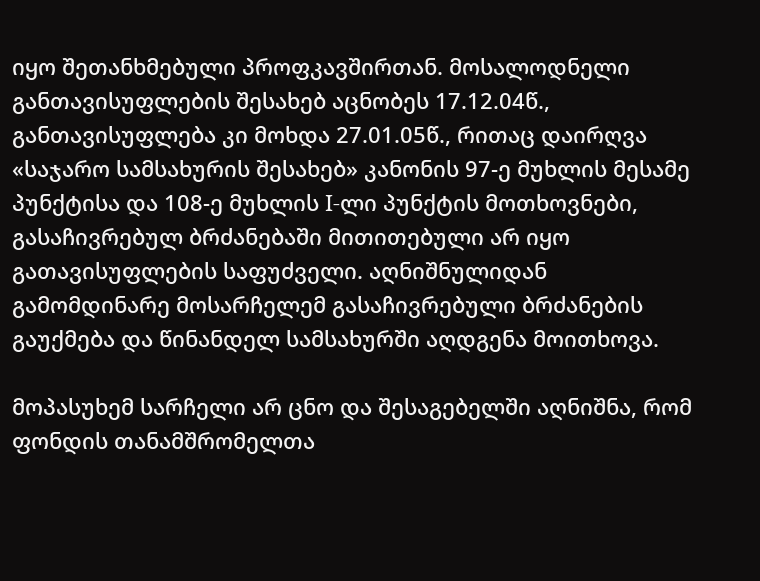იყო შეთანხმებული პროფკავშირთან. მოსალოდნელი განთავისუფლების შესახებ აცნობეს 17.12.04წ., განთავისუფლება კი მოხდა 27.01.05წ., რითაც დაირღვა «საჯარო სამსახურის შესახებ» კანონის 97-ე მუხლის მესამე პუნქტისა და 108-ე მუხლის I-ლი პუნქტის მოთხოვნები, გასაჩივრებულ ბრძანებაში მითითებული არ იყო გათავისუფლების საფუძველი. აღნიშნულიდან გამომდინარე მოსარჩელემ გასაჩივრებული ბრძანების გაუქმება და წინანდელ სამსახურში აღდგენა მოითხოვა.

მოპასუხემ სარჩელი არ ცნო და შესაგებელში აღნიშნა, რომ ფონდის თანამშრომელთა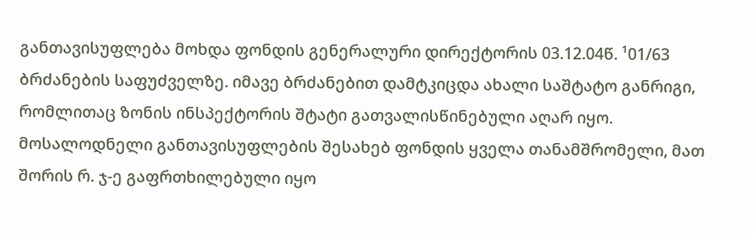განთავისუფლება მოხდა ფონდის გენერალური დირექტორის 03.12.04წ. ¹01/63 ბრძანების საფუძველზე. იმავე ბრძანებით დამტკიცდა ახალი საშტატო განრიგი, რომლითაც ზონის ინსპექტორის შტატი გათვალისწინებული აღარ იყო. მოსალოდნელი განთავისუფლების შესახებ ფონდის ყველა თანამშრომელი, მათ შორის რ. ჯ-ე გაფრთხილებული იყო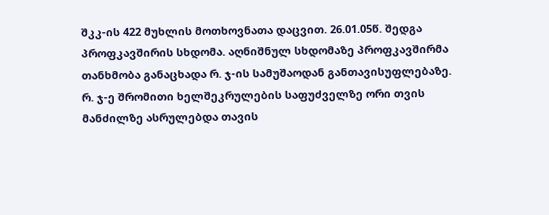შკკ-ის 422 მუხლის მოთხოვნათა დაცვით. 26.01.05წ. შედგა პროფკავშირის სხდომა. აღნიშნულ სხდომაზე პროფკავშირმა თანხმობა განაცხადა რ. ჯ-ის სამუშაოდან განთავისუფლებაზე. რ. ჯ-ე შრომითი ხელშეკრულების საფუძველზე ორი თვის მანძილზე ასრულებდა თავის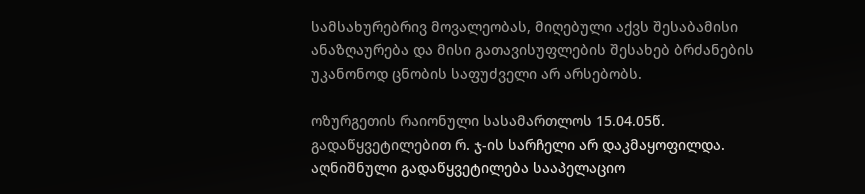სამსახურებრივ მოვალეობას, მიღებული აქვს შესაბამისი ანაზღაურება და მისი გათავისუფლების შესახებ ბრძანების უკანონოდ ცნობის საფუძველი არ არსებობს.

ოზურგეთის რაიონული სასამართლოს 15.04.05წ. გადაწყვეტილებით რ. ჯ-ის სარჩელი არ დაკმაყოფილდა. აღნიშნული გადაწყვეტილება სააპელაციო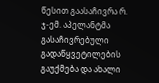წესით გაასაჩივრა რ. ჯ-ემ. აპელანტმა გასაჩივრებული გადაწყვეტილების გაუქმება და ახალი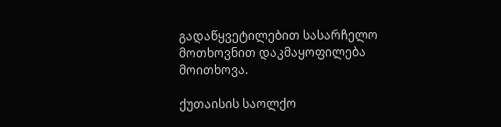გადაწყვეტილებით სასარჩელო მოთხოვნით დაკმაყოფილება მოითხოვა.

ქუთაისის საოლქო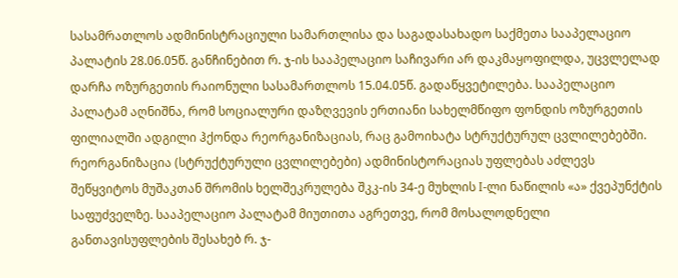სასამრათლოს ადმინისტრაციული სამართლისა და საგადასახადო საქმეთა სააპელაციო პალატის 28.06.05წ. განჩინებით რ. ჯ-ის სააპელაციო საჩივარი არ დაკმაყოფილდა, უცვლელად დარჩა ოზურგეთის რაიონული სასამართლოს 15.04.05წ. გადაწყვეტილება. სააპელაციო პალატამ აღნიშნა, რომ სოციალური დაზღვევის ერთიანი სახელმწიფო ფონდის ოზურგეთის ფილიალში ადგილი ჰქონდა რეორგანიზაციას, რაც გამოიხატა სტრუქტურულ ცვლილებებში. რეორგანიზაცია (სტრუქტურული ცვლილებები) ადმინისტორაციას უფლებას აძლევს შეწყვიტოს მუშაკთან შრომის ხელშეკრულება შკკ-ის 34-ე მუხლის I-ლი ნაწილის «ა» ქვეპუნქტის საფუძველზე. სააპელაციო პალატამ მიუთითა აგრეთვე, რომ მოსალოდნელი განთავისუფლების შესახებ რ. ჯ-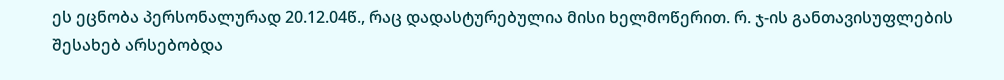ეს ეცნობა პერსონალურად 20.12.04წ., რაც დადასტურებულია მისი ხელმოწერით. რ. ჯ-ის განთავისუფლების შესახებ არსებობდა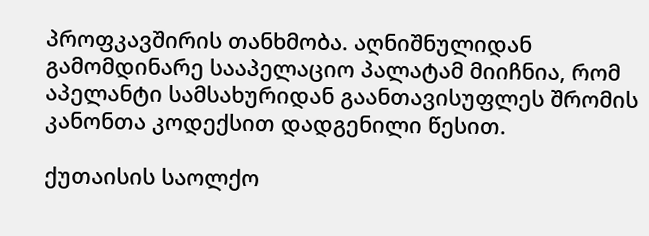პროფკავშირის თანხმობა. აღნიშნულიდან გამომდინარე სააპელაციო პალატამ მიიჩნია, რომ აპელანტი სამსახურიდან გაანთავისუფლეს შრომის კანონთა კოდექსით დადგენილი წესით.

ქუთაისის საოლქო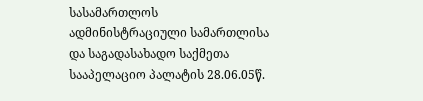სასამართლოს ადმინისტრაციული სამართლისა და საგადასახადო საქმეთა სააპელაციო პალატის 28.06.05წ.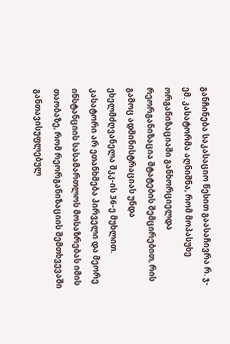განჩინება საკასაციო წესით გაასაჩივრა რ. ჯ-ემ. კასატორმა აღნიშნა, რომ მოპასუხე ორგანიზაციაში განხორციელდა რეორგანიზაცია შტატების შემცირებით, რის გამოც ადმინისტრაციას უნდა ეხელმძღვანელა შკკ-ის 36-ე მუხლით. კასატორი არ ეთანხმება პირველი და მეორე ინსტანციის სასამართლოს მოსაზრებას იმის თაობაზე, რომ რეორგანიზაციის შემთხვევაში განთავისუფლებულ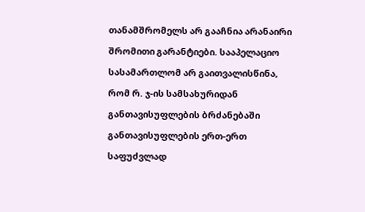თანამშრომელს არ გააჩნია არანაირი შრომითი გარანტიები. სააპელაციო სასამართლომ არ გაითვალისწინა, რომ რ. ჯ-ის სამსახურიდან განთავისუფლების ბრძანებაში განთავისუფლების ერთ-ერთ საფუძვლად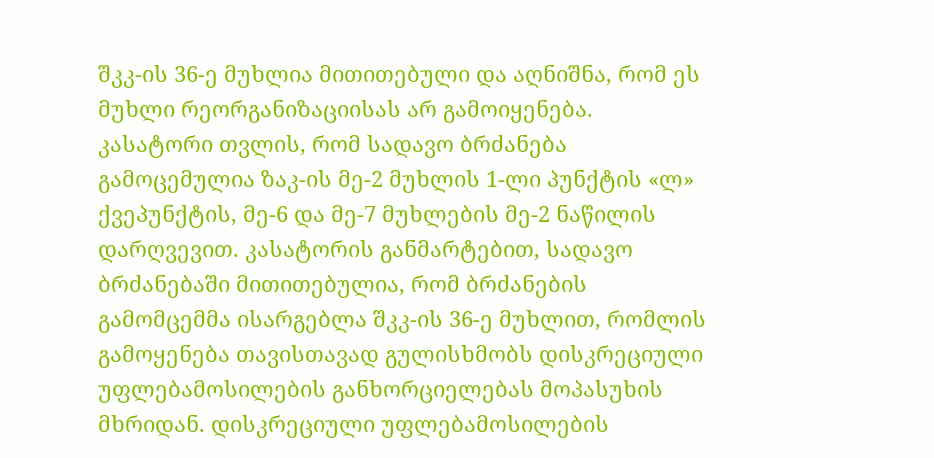შკკ-ის 36-ე მუხლია მითითებული და აღნიშნა, რომ ეს მუხლი რეორგანიზაციისას არ გამოიყენება. კასატორი თვლის, რომ სადავო ბრძანება გამოცემულია ზაკ-ის მე-2 მუხლის 1-ლი პუნქტის «ლ» ქვეპუნქტის, მე-6 და მე-7 მუხლების მე-2 ნაწილის დარღვევით. კასატორის განმარტებით, სადავო ბრძანებაში მითითებულია, რომ ბრძანების გამომცემმა ისარგებლა შკკ-ის 36-ე მუხლით, რომლის გამოყენება თავისთავად გულისხმობს დისკრეციული უფლებამოსილების განხორციელებას მოპასუხის მხრიდან. დისკრეციული უფლებამოსილების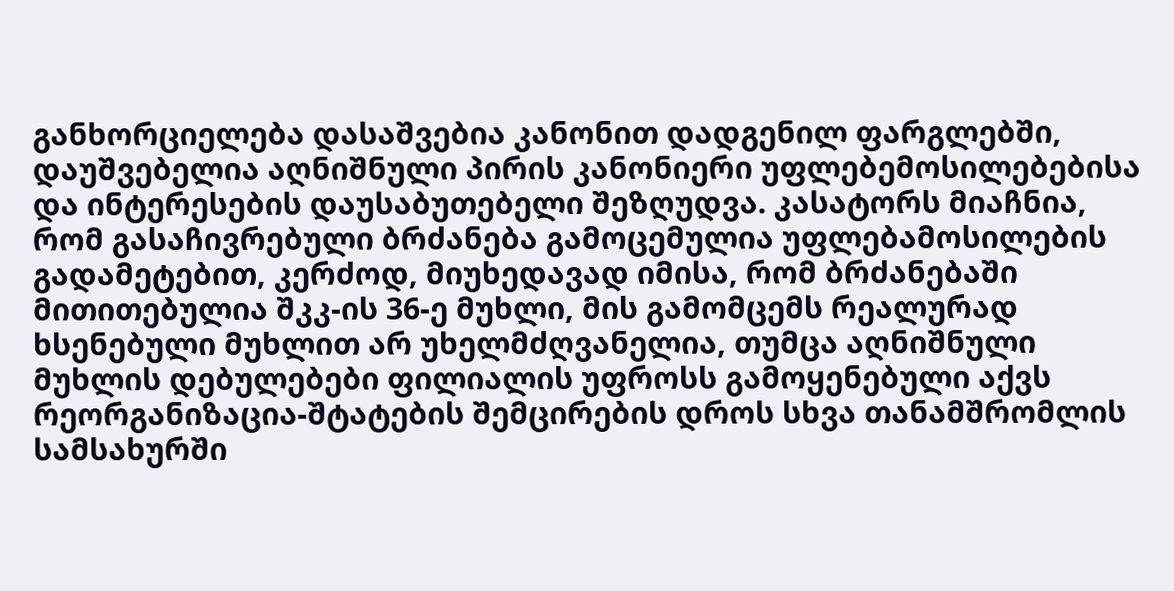განხორციელება დასაშვებია კანონით დადგენილ ფარგლებში, დაუშვებელია აღნიშნული პირის კანონიერი უფლებემოსილებებისა და ინტერესების დაუსაბუთებელი შეზღუდვა. კასატორს მიაჩნია, რომ გასაჩივრებული ბრძანება გამოცემულია უფლებამოსილების გადამეტებით, კერძოდ, მიუხედავად იმისა, რომ ბრძანებაში მითითებულია შკკ-ის 36-ე მუხლი, მის გამომცემს რეალურად ხსენებული მუხლით არ უხელმძღვანელია, თუმცა აღნიშნული მუხლის დებულებები ფილიალის უფროსს გამოყენებული აქვს რეორგანიზაცია-შტატების შემცირების დროს სხვა თანამშრომლის სამსახურში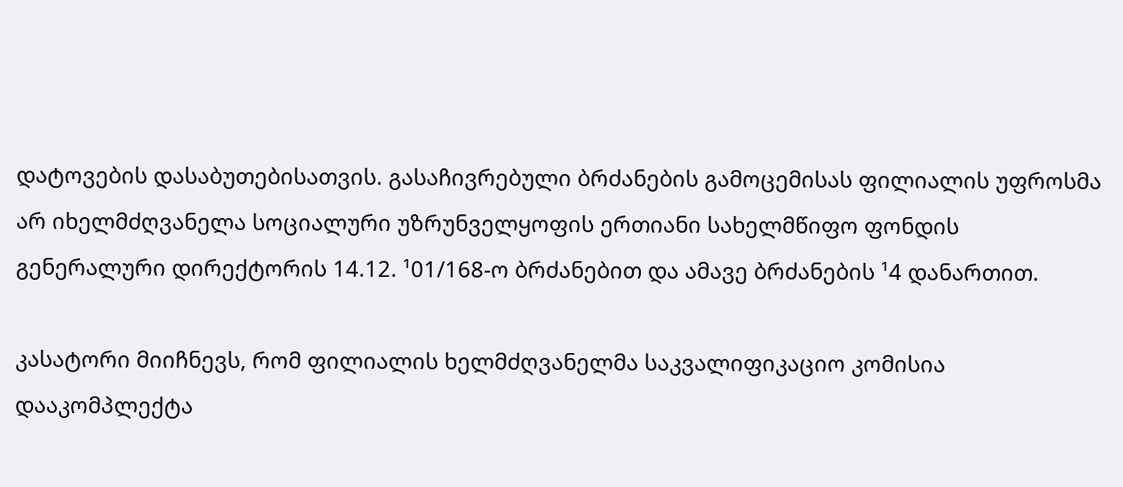დატოვების დასაბუთებისათვის. გასაჩივრებული ბრძანების გამოცემისას ფილიალის უფროსმა არ იხელმძღვანელა სოციალური უზრუნველყოფის ერთიანი სახელმწიფო ფონდის გენერალური დირექტორის 14.12. ¹01/168-ო ბრძანებით და ამავე ბრძანების ¹4 დანართით.

კასატორი მიიჩნევს, რომ ფილიალის ხელმძღვანელმა საკვალიფიკაციო კომისია დააკომპლექტა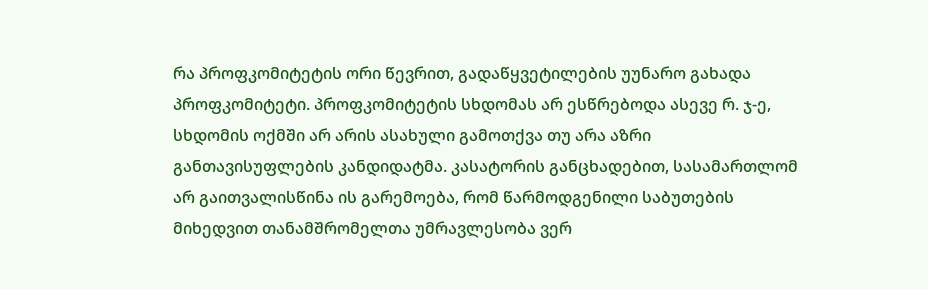რა პროფკომიტეტის ორი წევრით, გადაწყვეტილების უუნარო გახადა პროფკომიტეტი. პროფკომიტეტის სხდომას არ ესწრებოდა ასევე რ. ჯ-ე, სხდომის ოქმში არ არის ასახული გამოთქვა თუ არა აზრი განთავისუფლების კანდიდატმა. კასატორის განცხადებით, სასამართლომ არ გაითვალისწინა ის გარემოება, რომ წარმოდგენილი საბუთების მიხედვით თანამშრომელთა უმრავლესობა ვერ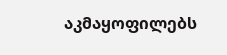აკმაყოფილებს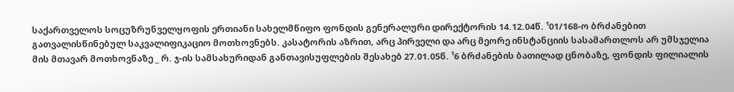საქართველოს სოცუზრუნველყოფის ერთიანი სახელმწიფო ფონდის გენერალური დირექტორის 14.12.04წ. ¹01/168-ო ბრძანებით გათვალისწინებულ საკვალიფიკაციო მოთხოვნებს. კასატორის აზრით, არც პირველი და არც მეორე ინსტანციის სასამართლოს არ უმსჯელია მის მთავარ მოთხოვნაზე _ რ. ჯ-ის სამსახურიდან განთავისუფლების შესახებ 27.01.05წ. ¹6 ბრძანების ბათილად ცნობაზე, ფონდის ფილიალის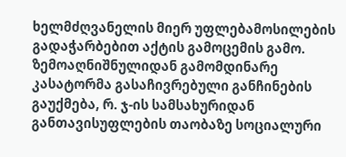ხელმძღვანელის მიერ უფლებამოსილების გადაჭარბებით აქტის გამოცემის გამო. ზემოაღნიშნულიდან გამომდინარე კასატორმა გასაჩივრებული განჩინების გაუქმება, რ. ჯ-ის სამსახურიდან განთავისუფლების თაობაზე სოციალური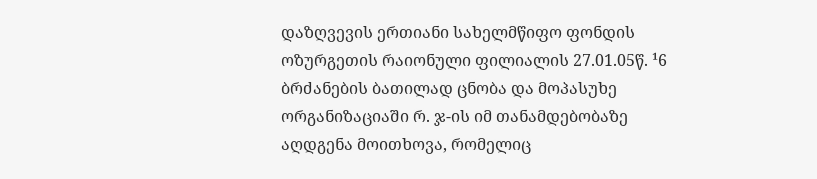დაზღვევის ერთიანი სახელმწიფო ფონდის ოზურგეთის რაიონული ფილიალის 27.01.05წ. ¹6 ბრძანების ბათილად ცნობა და მოპასუხე ორგანიზაციაში რ. ჯ-ის იმ თანამდებობაზე აღდგენა მოითხოვა, რომელიც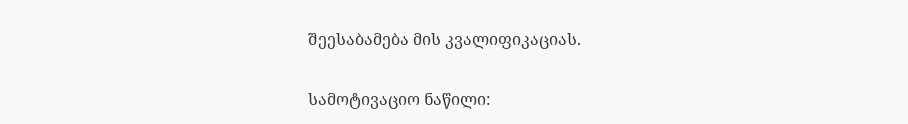შეესაბამება მის კვალიფიკაციას.

სამოტივაციო ნაწილი: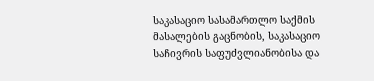საკასაციო სასამართლო საქმის მასალების გაცნობის, საკასაციო საჩივრის საფუძვლიანობისა და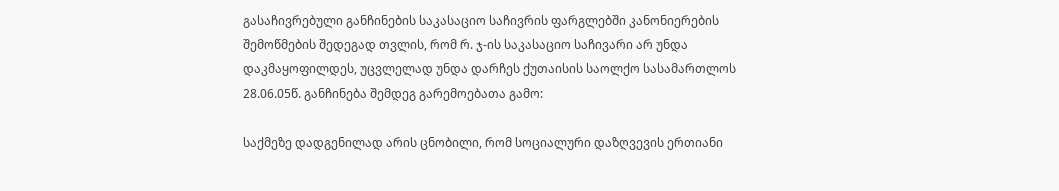გასაჩივრებული განჩინების საკასაციო საჩივრის ფარგლებში კანონიერების შემოწმების შედეგად თვლის, რომ რ. ჯ-ის საკასაციო საჩივარი არ უნდა დაკმაყოფილდეს, უცვლელად უნდა დარჩეს ქუთაისის საოლქო სასამართლოს 28.06.05წ. განჩინება შემდეგ გარემოებათა გამო:

საქმეზე დადგენილად არის ცნობილი, რომ სოციალური დაზღვევის ერთიანი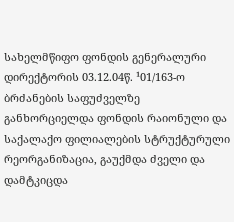სახელმწიფო ფონდის გენერალური დირექტორის 03.12.04წ. ¹01/163-ო ბრძანების საფუძველზე განხორციელდა ფონდის რაიონული და საქალაქო ფილიალების სტრუქტურული რეორგანიზაცია, გაუქმდა ძველი და დამტკიცდა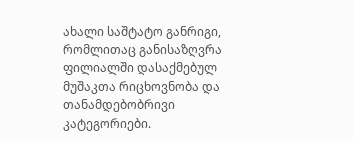ახალი საშტატო განრიგი, რომლითაც განისაზღვრა ფილიალში დასაქმებულ მუშაკთა რიცხოვნობა და თანამდებობრივი კატეგორიები.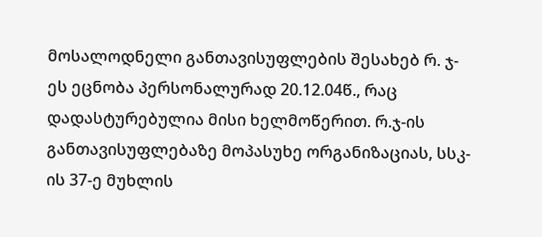მოსალოდნელი განთავისუფლების შესახებ რ. ჯ-ეს ეცნობა პერსონალურად 20.12.04წ., რაც დადასტურებულია მისი ხელმოწერით. რ.ჯ-ის განთავისუფლებაზე მოპასუხე ორგანიზაციას, სსკ-ის 37-ე მუხლის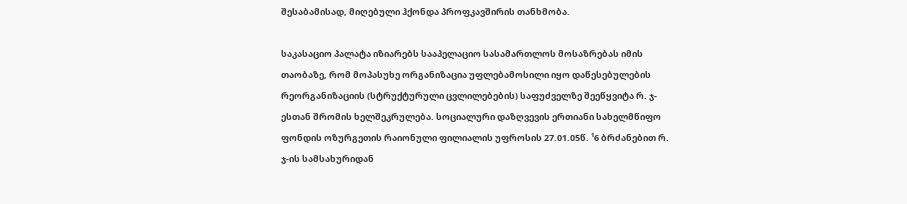შესაბამისად, მიღებული ჰქონდა პროფკავშირის თანხმობა.

საკასაციო პალატა იზიარებს სააპელაციო სასამართლოს მოსაზრებას იმის თაობაზე, რომ მოპასუხე ორგანიზაცია უფლებამოსილი იყო დაწესებულების რეორგანიზაციის (სტრუქტურული ცვლილებების) საფუძველზე შეეწყვიტა რ. ჯ-ესთან შრომის ხელშეკრულება. სოციალური დაზღვევის ერთიანი სახელმწიფო ფონდის ოზურგეთის რაიონული ფილიალის უფროსის 27.01.05წ. ¹6 ბრძანებით რ. ჯ-ის სამსახურიდან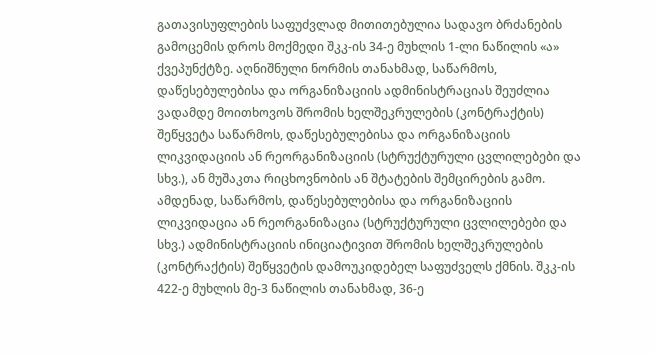გათავისუფლების საფუძვლად მითითებულია სადავო ბრძანების გამოცემის დროს მოქმედი შკკ-ის 34-ე მუხლის 1-ლი ნაწილის «ა» ქვეპუნქტზე. აღნიშნული ნორმის თანახმად, საწარმოს, დაწესებულებისა და ორგანიზაციის ადმინისტრაციას შეუძლია ვადამდე მოითხოვოს შრომის ხელშეკრულების (კონტრაქტის) შეწყვეტა საწარმოს, დაწესებულებისა და ორგანიზაციის ლიკვიდაციის ან რეორგანიზაციის (სტრუქტურული ცვლილებები და სხვ.), ან მუშაკთა რიცხოვნობის ან შტატების შემცირების გამო. ამდენად, საწარმოს, დაწესებულებისა და ორგანიზაციის ლიკვიდაცია ან რეორგანიზაცია (სტრუქტურული ცვლილებები და სხვ.) ადმინისტრაციის ინიციატივით შრომის ხელშეკრულების (კონტრაქტის) შეწყვეტის დამოუკიდებელ საფუძველს ქმნის. შკკ-ის 422-ე მუხლის მე-3 ნაწილის თანახმად, 36-ე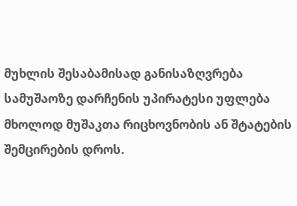მუხლის შესაბამისად განისაზღვრება სამუშაოზე დარჩენის უპირატესი უფლება მხოლოდ მუშაკთა რიცხოვნობის ან შტატების შემცირების დროს.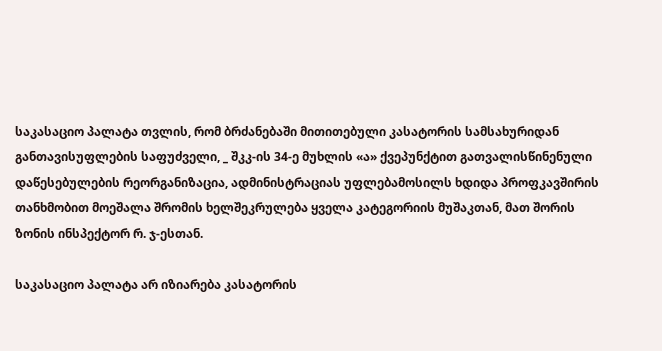საკასაციო პალატა თვლის, რომ ბრძანებაში მითითებული კასატორის სამსახურიდან განთავისუფლების საფუძველი, _ შკკ-ის 34-ე მუხლის «ა» ქვეპუნქტით გათვალისწინენული დაწესებულების რეორგანიზაცია, ადმინისტრაციას უფლებამოსილს ხდიდა პროფკავშირის თანხმობით მოეშალა შრომის ხელშეკრულება ყველა კატეგორიის მუშაკთან, მათ შორის ზონის ინსპექტორ რ. ჯ-ესთან.

საკასაციო პალატა არ იზიარება კასატორის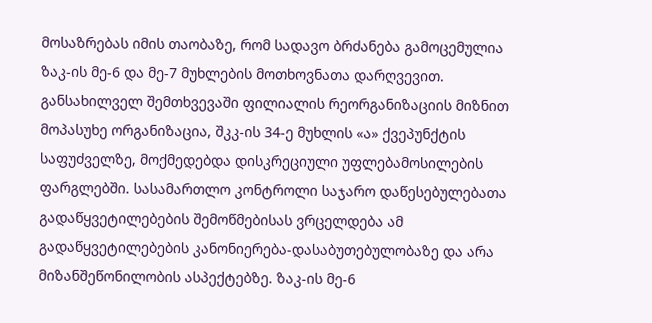მოსაზრებას იმის თაობაზე, რომ სადავო ბრძანება გამოცემულია ზაკ-ის მე-6 და მე-7 მუხლების მოთხოვნათა დარღვევით. განსახილველ შემთხვევაში ფილიალის რეორგანიზაციის მიზნით მოპასუხე ორგანიზაცია, შკკ-ის 34-ე მუხლის «ა» ქვეპუნქტის საფუძველზე, მოქმედებდა დისკრეციული უფლებამოსილების ფარგლებში. სასამართლო კონტროლი საჯარო დაწესებულებათა გადაწყვეტილებების შემოწმებისას ვრცელდება ამ გადაწყვეტილებების კანონიერება-დასაბუთებულობაზე და არა მიზანშეწონილობის ასპექტებზე. ზაკ-ის მე-6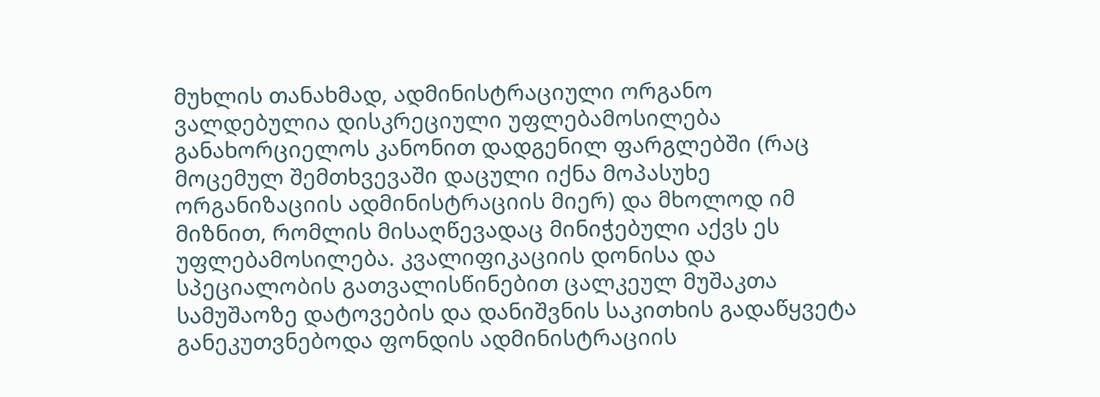მუხლის თანახმად, ადმინისტრაციული ორგანო ვალდებულია დისკრეციული უფლებამოსილება განახორციელოს კანონით დადგენილ ფარგლებში (რაც მოცემულ შემთხვევაში დაცული იქნა მოპასუხე ორგანიზაციის ადმინისტრაციის მიერ) და მხოლოდ იმ მიზნით, რომლის მისაღწევადაც მინიჭებული აქვს ეს უფლებამოსილება. კვალიფიკაციის დონისა და სპეციალობის გათვალისწინებით ცალკეულ მუშაკთა სამუშაოზე დატოვების და დანიშვნის საკითხის გადაწყვეტა განეკუთვნებოდა ფონდის ადმინისტრაციის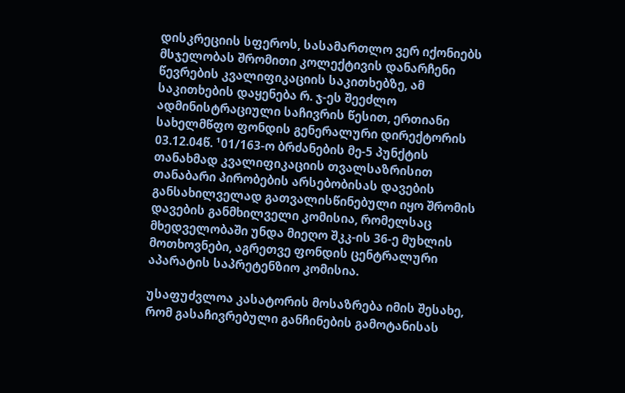დისკრეციის სფეროს, სასამართლო ვერ იქონიებს მსჯელობას შრომითი კოლექტივის დანარჩენი წევრების კვალიფიკაციის საკითხებზე, ამ საკითხების დაყენება რ. ჯ-ეს შეეძლო ადმინისტრაციული საჩივრის წესით, ერთიანი სახელმწფო ფონდის გენერალური დირექტორის 03.12.04წ. ¹01/163-ო ბრძანების მე-5 პუნქტის თანახმად კვალიფიკაციის თვალსაზრისით თანაბარი პირობების არსებობისას დავების განსახილველად გათვალისწინებული იყო შრომის დავების განმხილველი კომისია, რომელსაც მხედველობაში უნდა მიეღო შკკ-ის 36-ე მუხლის მოთხოვნები, აგრეთვე ფონდის ცენტრალური აპარატის საპრეტენზიო კომისია.

უსაფუძვლოა კასატორის მოსაზრება იმის შესახე, რომ გასაჩივრებული განჩინების გამოტანისას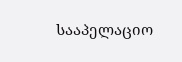სააპელაციო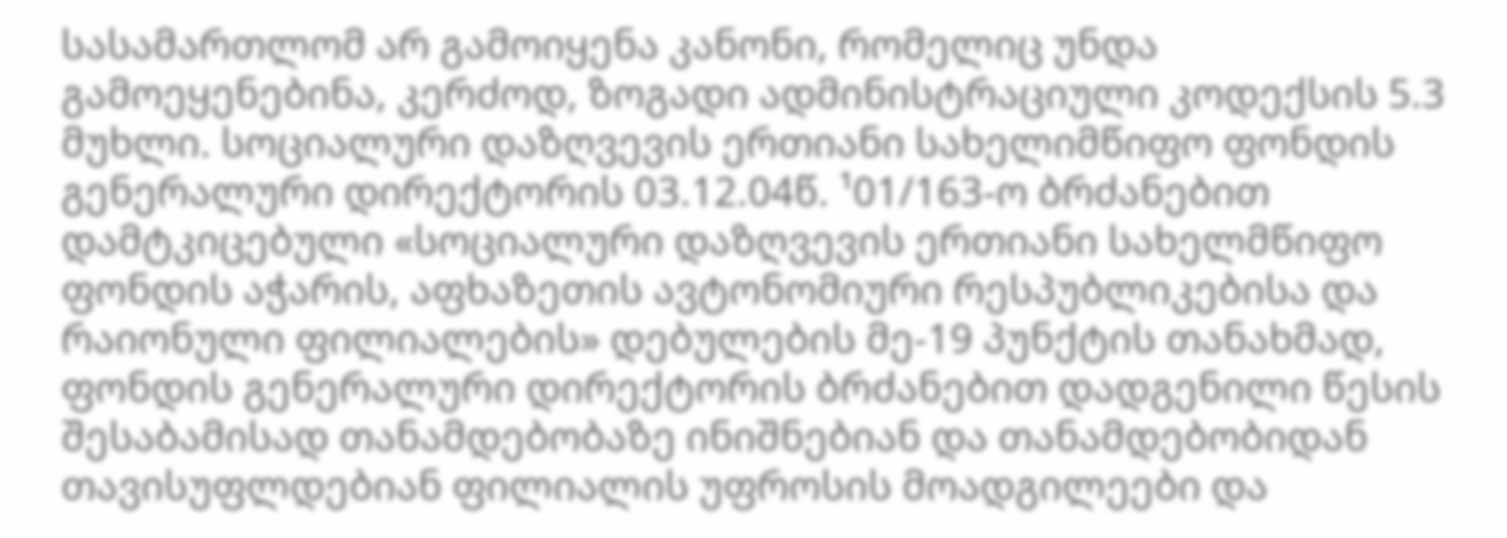სასამართლომ არ გამოიყენა კანონი, რომელიც უნდა გამოეყენებინა, კერძოდ, ზოგადი ადმინისტრაციული კოდექსის 5.3 მუხლი. სოციალური დაზღვევის ერთიანი სახელიმწიფო ფონდის გენერალური დირექტორის 03.12.04წ. ¹01/163-ო ბრძანებით დამტკიცებული «სოციალური დაზღვევის ერთიანი სახელმწიფო ფონდის აჭარის, აფხაზეთის ავტონომიური რესპუბლიკებისა და რაიონული ფილიალების» დებულების მე-19 პუნქტის თანახმად, ფონდის გენერალური დირექტორის ბრძანებით დადგენილი წესის შესაბამისად თანამდებობაზე ინიშნებიან და თანამდებობიდან თავისუფლდებიან ფილიალის უფროსის მოადგილეები და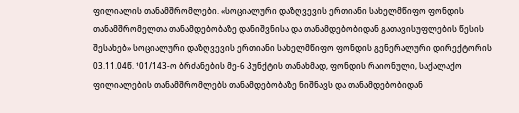ფილიალის თანამშრომლები. «სოციალური დაზღვევის ერთიანი სახელმწიფო ფონდის თანამშრომელთა თანამდებობაზე დანიშვნისა და თანამდებობიდან გათავისუფლების წესის შესახებ» სოციალური დაზღვევის ერთიანი სახელმწიფო ფონდის გენერალური დირექტორის 03.11.04წ. ¹01/143-ო ბრძანების მე-6 პუნქტის თანახმად, ფონდის რაიონული, საქალაქო ფილიალების თანამშრომლებს თანამდებობაზე ნიშნავს და თანამდებობიდან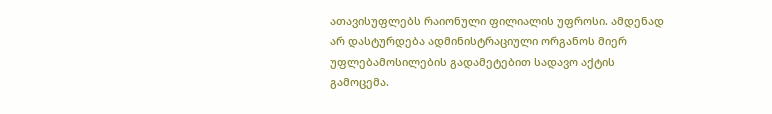ათავისუფლებს რაიონული ფილიალის უფროსი. ამდენად არ დასტურდება ადმინისტრაციული ორგანოს მიერ უფლებამოსილების გადამეტებით სადავო აქტის გამოცემა.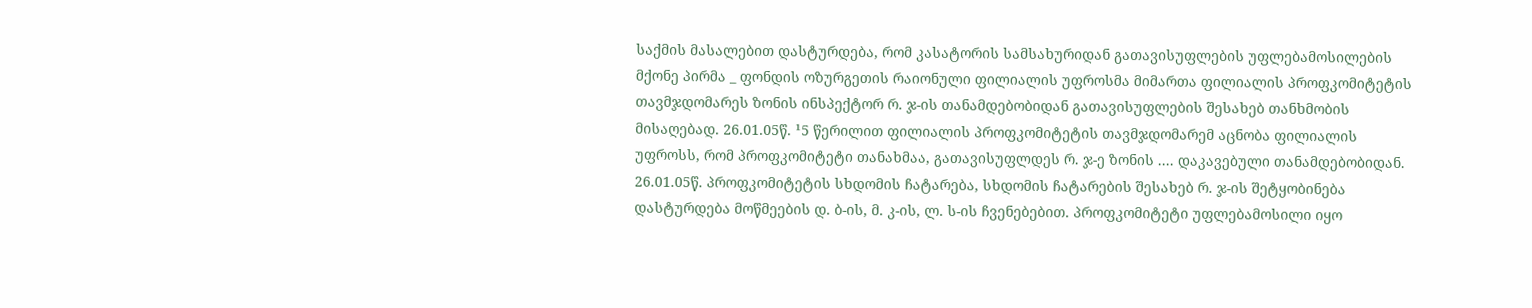საქმის მასალებით დასტურდება, რომ კასატორის სამსახურიდან გათავისუფლების უფლებამოსილების მქონე პირმა _ ფონდის ოზურგეთის რაიონული ფილიალის უფროსმა მიმართა ფილიალის პროფკომიტეტის თავმჯდომარეს ზონის ინსპექტორ რ. ჯ-ის თანამდებობიდან გათავისუფლების შესახებ თანხმობის მისაღებად. 26.01.05წ. ¹5 წერილით ფილიალის პროფკომიტეტის თავმჯდომარემ აცნობა ფილიალის უფროსს, რომ პროფკომიტეტი თანახმაა‚ გათავისუფლდეს რ. ჯ-ე ზონის .... დაკავებული თანამდებობიდან. 26.01.05წ. პროფკომიტეტის სხდომის ჩატარება, სხდომის ჩატარების შესახებ რ. ჯ-ის შეტყობინება დასტურდება მოწმეების დ. ბ-ის, მ. კ-ის, ლ. ს-ის ჩვენებებით. პროფკომიტეტი უფლებამოსილი იყო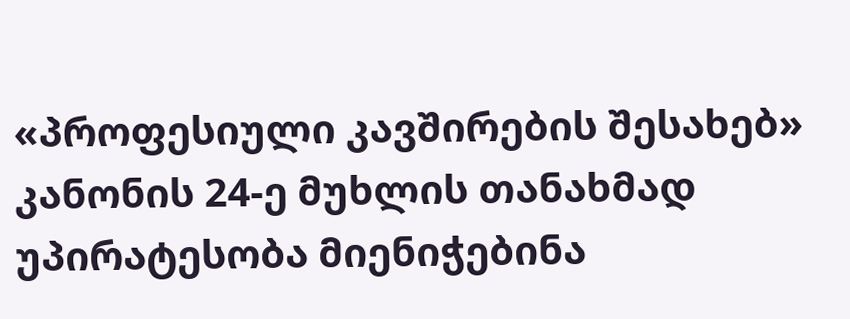«პროფესიული კავშირების შესახებ» კანონის 24-ე მუხლის თანახმად უპირატესობა მიენიჭებინა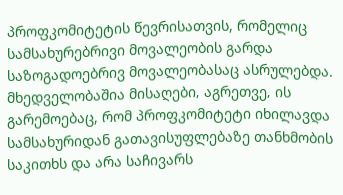პროფკომიტეტის წევრისათვის, რომელიც სამსახურებრივი მოვალეობის გარდა საზოგადოებრივ მოვალეობასაც ასრულებდა. მხედველობაშია მისაღები‚ აგრეთვე‚ ის გარემოებაც, რომ პროფკომიტეტი იხილავდა სამსახურიდან გათავისუფლებაზე თანხმობის საკითხს და არა საჩივარს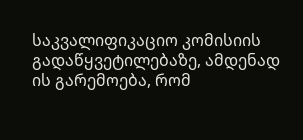საკვალიფიკაციო კომისიის გადაწყვეტილებაზე, ამდენად ის გარემოება, რომ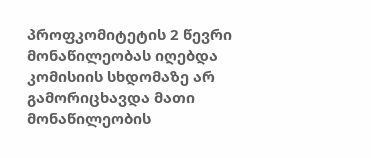პროფკომიტეტის 2 წევრი მონაწილეობას იღებდა კომისიის სხდომაზე არ გამორიცხავდა მათი მონაწილეობის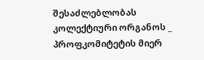შესაძლებლობას კოლექტიური ორგანოს _ პროფკომიტეტის მიერ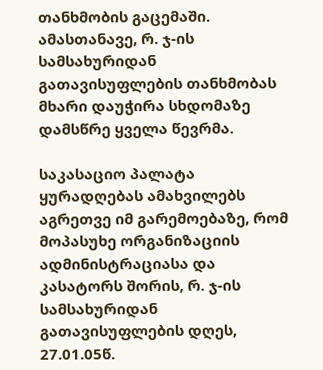თანხმობის გაცემაში. ამასთანავე, რ. ჯ-ის სამსახურიდან გათავისუფლების თანხმობას მხარი დაუჭირა სხდომაზე დამსწრე ყველა წევრმა.

საკასაციო პალატა ყურადღებას ამახვილებს აგრეთვე იმ გარემოებაზე, რომ მოპასუხე ორგანიზაციის ადმინისტრაციასა და კასატორს შორის, რ. ჯ-ის სამსახურიდან გათავისუფლების დღეს, 27.01.05წ.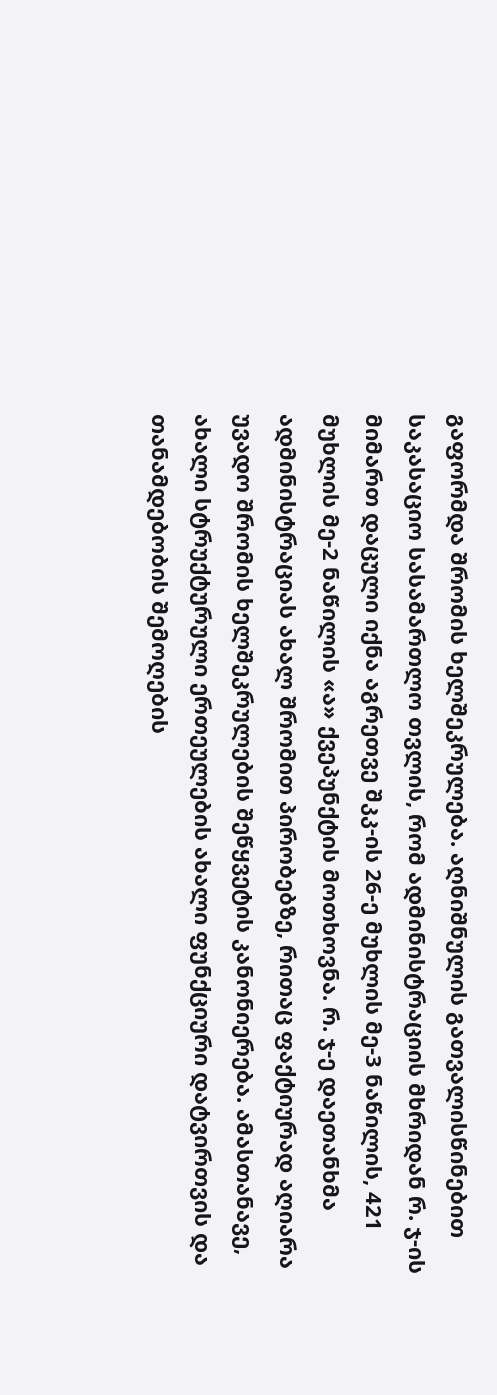გაფორმდა შრომის ხელშეკრულება. აღნიშნულის გათვალისწინებით საკასაციო სასამართლო თვლის, რომ ადმინისტრაციის მხრიდან რ. ჯ-ის მიმართ დაცული იქნა აგრეთვე შკკ-ის 26-ე მუხლის მე-3 ნაწილის, 421 მუხლის მე-2 ნაწილის «ა» ქვეპუნქტის მოთხოვნა. რ. ჯ-ე დაეთანხმა ადმინისტრაციას ახალ შრომით პირობებზე, რითაც ფაქტიურად აღიარა უვადო შრომის ხელშეკრულების შეწყვეტის კანონიერება. ამასთანავე, ახალი სტრუქტურული ერთეულების ახალი ფუნქციური დატვირთვის და თანამდებობის შემოღების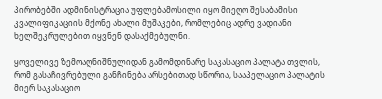პირობებში ადმინისტრაცია უფლებამოსილი იყო მიეღო შესაბამისი კვალიფიკაციის მქონე ახალი მუშაკები, რომლებიც ადრე ვადიანი ხელშეკრულებით იყვნენ დასაქმებულნი.

ყოველივე ზემოაღნიშნულიდან გამომდინარე საკასაციო პალატა თვლის, რომ გასაჩივრებული განჩინება არსებითად სწორია, სააპელაციო პალატის მიერ საკასაციო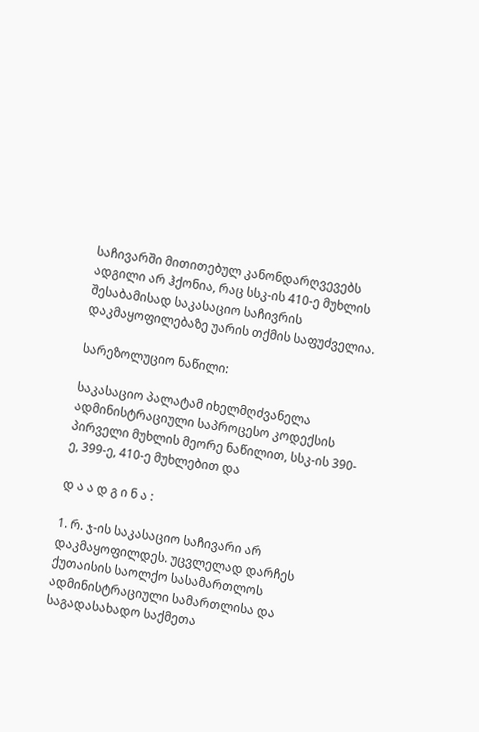საჩივარში მითითებულ კანონდარღვევებს ადგილი არ ჰქონია, რაც სსკ-ის 410-ე მუხლის შესაბამისად საკასაციო საჩივრის დაკმაყოფილებაზე უარის თქმის საფუძველია.

სარეზოლუციო ნაწილი:

საკასაციო პალატამ იხელმღძვანელა ადმინისტრაციული საპროცესო კოდექსის პირველი მუხლის მეორე ნაწილით, სსკ-ის 390-ე, 399-ე, 410-ე მუხლებით და

დ ა ა დ გ ი ნ ა :

1. რ. ჯ-ის საკასაციო საჩივარი არ დაკმაყოფილდეს. უცვლელად დარჩეს ქუთაისის საოლქო სასამართლოს ადმინისტრაციული სამართლისა და საგადასახადო საქმეთა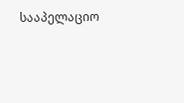სააპელაციო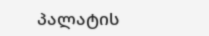პალატის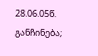28.06.05წ. განჩინება;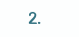2.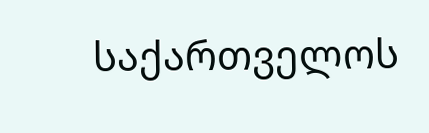საქართველოს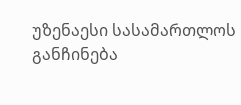უზენაესი სასამართლოს განჩინება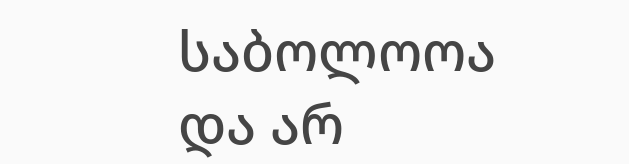საბოლოოა და არ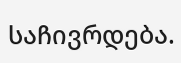საჩივრდება.